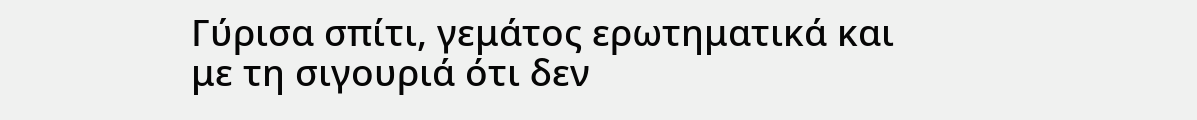Γύρισα σπίτι, γεμάτος ερωτηματικά και με τη σιγουριά ότι δεν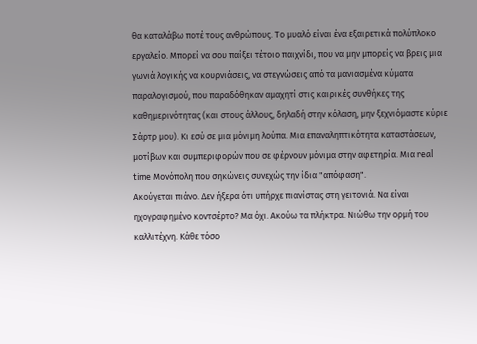θα καταλάβω ποτέ τους ανθρώπους. Το μυαλό είναι ένα εξαιρετικά πολύπλοκο εργαλείο. Μπορεί να σου παίξει τέτοιο παιχνίδι, που να μην μπορείς να βρεις μια γωνιά λογικής να κουρνιάσεις, να στεγνώσεις από τα μανιασμένα κύματα παραλογισμού, που παραδόθηκαν αμαχητί στις καιρικές συνθήκες της καθημερινότητας (και στους άλλους, δηλαδή στην κόλαση, μην ξεχνιόμαστε κύριε Σάρτρ μου). Κι εσύ σε μια μόνιμη λούπα. Μια επαναληπτικότητα καταστάσεων, μοτίβων και συμπεριφορών που σε φέρνουν μόνιμα στην αφετηρία. Μια real time Μονόπολη που σηκώνεις συνεχώς την ίδια "απόφαση".
Ακούγεται πιάνο. Δεν ήξερα ότι υπήρχε πιανίστας στη γειτονιά. Να είναι ηχογραφημένο κοντσέρτο? Μα όχι. Ακούω τα πλήκτρα. Νιώθω την ορμή του καλλιτέχνη. Κάθε τόσο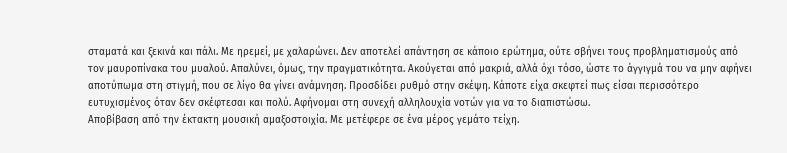σταματά και ξεκινά και πάλι. Με ηρεμεί, με χαλαρώνει. Δεν αποτελεί απάντηση σε κάποιο ερώτημα, ούτε σβήνει τους προβληματισμούς από τον μαυροπίνακα του μυαλού. Απαλύνει, όμως, την πραγματικότητα. Ακούγεται από μακριά, αλλά όχι τόσο, ώστε το άγγιγμά του να μην αφήνει αποτύπωμα στη στιγμή, που σε λίγο θα γίνει ανάμνηση. Προσδίδει ρυθμό στην σκέψη. Κάποτε είχα σκεφτεί πως είσαι περισσότερο ευτυχισμένος όταν δεν σκέφτεσαι και πολύ. Αφήνομαι στη συνεχή αλληλουχία νοτών για να το διαπιστώσω.
Αποβίβαση από την έκτακτη μουσική αμαξοστοιχία. Με μετέφερε σε ένα μέρος γεμάτο τείχη.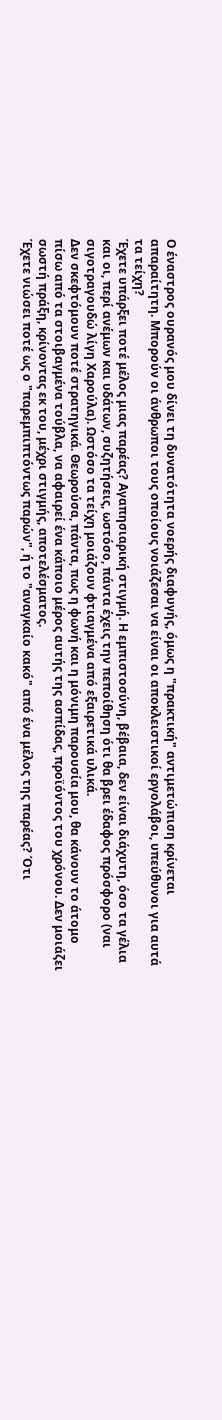Ο έναστρος ουρανός μου δίνει τη δυνατότητα νοερής διαφυγής, όμως η "πρακτική" αντιμετώπιση κρίνεται απαραίτητη. Μπορούν οι άνθρωποι τους οποίους νοιάζεσαι να είναι οι αποκλειστικοί εργολάβοι, υπεύθυνοι για αυτά τα τείχη?
Έχετε υπάρξει ποτέ μέλος μιας παρέας? Αγαπησιαρική στιγμή. Η εμπιστοσύνη, βέβαια, δεν είναι διάχυτη, όσο τα γέλια και οι, περί ανέμων και υδάτων, συζητήσεις, ωστόσο, πάντα έχεις την πεποίθηση ότι θα βρει έδαφος πρόσφορο (ναι σιγοτραγουδώ λίγη Χαρούλα). Ωστόσο τα τείχη μοιάζουν φτιαγμένα από εξαιρετικά υλικά.
Δεν σκεφτόμουν ποτέ στρατηγικά. Θεωρούσα, πάντα, πως η φωνή και η μόνιμη παρουσία μου, θα κάνουν το άτομο πίσω από τα στοιβαγμένα τούβλα, να αφαιρεί ένα κάποιο μέρος αυτής της ασπίδας, προϊόντος του χρόνου. Δεν μοιάζει σωστή πράξη, κρίνοντας εκ του, μέχρι στιγμής, αποτελέσματος.
Έχετε νιώσει ποτέ ως ο "παρεμπιπτόντως παρών", ή το "αναγκαίο κακό" από ένα μέλος της παρέας? Ότι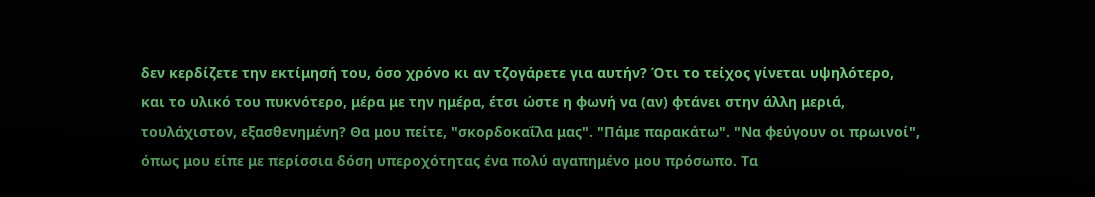δεν κερδίζετε την εκτίμησή του, όσο χρόνο κι αν τζογάρετε για αυτήν? Ότι το τείχος γίνεται υψηλότερο, και το υλικό του πυκνότερο, μέρα με την ημέρα, έτσι ώστε η φωνή να (αν) φτάνει στην άλλη μεριά, τουλάχιστον, εξασθενημένη? Θα μου πείτε, "σκορδοκαΐλα μας". "Πάμε παρακάτω". "Να φεύγουν οι πρωινοί", όπως μου είπε με περίσσια δόση υπεροχότητας ένα πολύ αγαπημένο μου πρόσωπο. Τα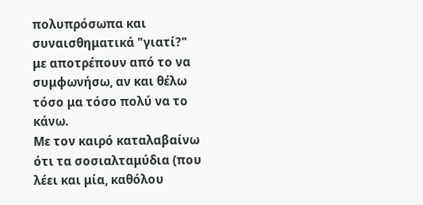πολυπρόσωπα και συναισθηματικά "γιατί?" με αποτρέπουν από το να συμφωνήσω, αν και θέλω τόσο μα τόσο πολύ να το κάνω.
Με τον καιρό καταλαβαίνω ότι τα σοσιαλταμύδια (που λέει και μία, καθόλου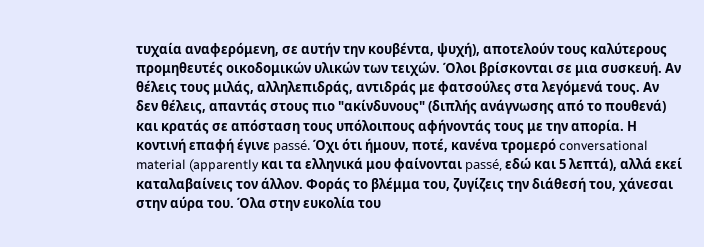τυχαία αναφερόμενη, σε αυτήν την κουβέντα, ψυχή), αποτελούν τους καλύτερους προμηθευτές οικοδομικών υλικών των τειχών. Όλοι βρίσκονται σε μια συσκευή. Αν θέλεις τους μιλάς, αλληλεπιδράς, αντιδράς με φατσούλες στα λεγόμενά τους. Αν δεν θέλεις, απαντάς στους πιο "ακίνδυνους" (διπλής ανάγνωσης από το πουθενά) και κρατάς σε απόσταση τους υπόλοιπους αφήνοντάς τους με την απορία. Η κοντινή επαφή έγινε passé. Όχι ότι ήμουν, ποτέ, κανένα τρομερό conversational material (apparently και τα ελληνικά μου φαίνονται passé, εδώ και 5 λεπτά), αλλά εκεί καταλαβαίνεις τον άλλον. Φοράς το βλέμμα του, ζυγίζεις την διάθεσή του, χάνεσαι στην αύρα του. Όλα στην ευκολία του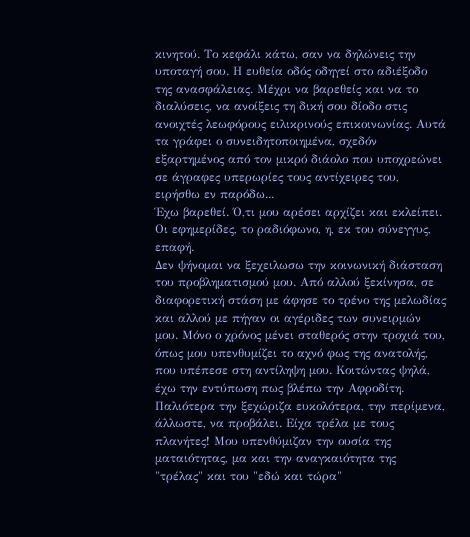κινητού. Το κεφάλι κάτω, σαν να δηλώνεις την υποταγή σου. Η ευθεία οδός οδηγεί στο αδιέξοδο της ανασφάλειας. Μέχρι να βαρεθείς και να το διαλύσεις, να ανοίξεις τη δική σου δίοδο στις ανοιχτές λεωφόρους ειλικρινούς επικοινωνίας. Αυτά τα γράφει ο συνειδητοποιημένα, σχεδόν εξαρτημένος από τον μικρό διάολο που υποχρεώνει σε άγραφες υπερωρίες τους αντίχειρες του, ειρήσθω εν παρόδω...
Έχω βαρεθεί. Ό,τι μου αρέσει αρχίζει και εκλείπει. Οι εφημερίδες, το ραδιόφωνο, η, εκ του σύνεγγυς, επαφή.
Δεν ψήνομαι να ξεχειλωσω την κοινωνική διάσταση του προβληματισμού μου. Από αλλού ξεκίνησα, σε διαφορετική στάση με άφησε το τρένο της μελωδίας και αλλού με πήγαν οι αγέριδες των συνειρμών μου. Μόνο ο χρόνος μένει σταθερός στην τροχιά του, όπως μου υπενθυμίζει το αχνό φως της ανατολής, που υπέπεσε στη αντίληψη μου. Κοιτώντας ψηλά, έχω την εντύπωση πως βλέπω την Αφροδίτη. Παλιότερα την ξεχώριζα ευκολότερα, την περίμενα, άλλωστε, να προβάλει. Είχα τρέλα με τους πλανήτες! Μου υπενθύμιζαν την ουσία της ματαιότητας, μα και την αναγκαιότητα της "τρέλας" και του "εδώ και τώρα"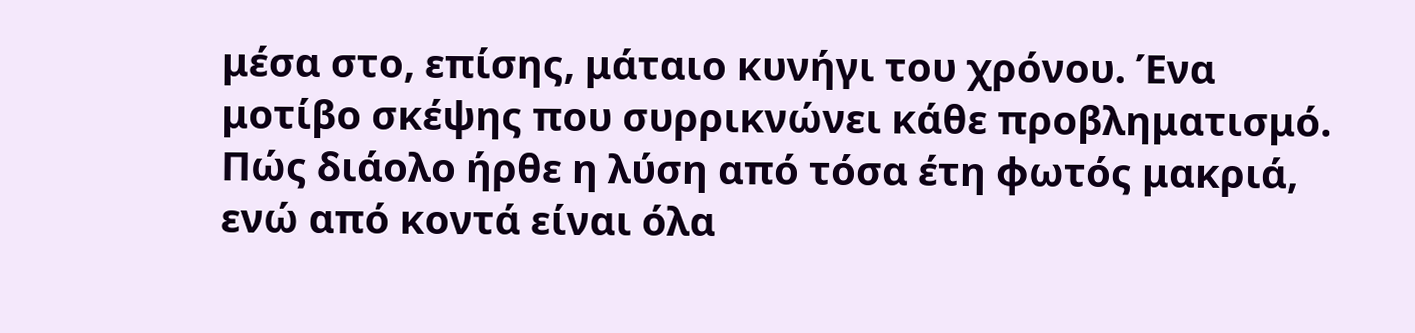μέσα στο, επίσης, μάταιο κυνήγι του χρόνου. Ένα μοτίβο σκέψης που συρρικνώνει κάθε προβληματισμό.
Πώς διάολο ήρθε η λύση από τόσα έτη φωτός μακριά, ενώ από κοντά είναι όλα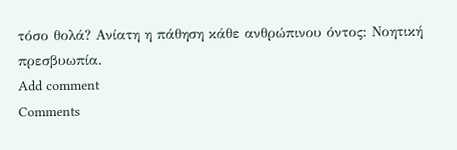τόσο θολά? Ανίατη η πάθηση κάθε ανθρώπινου όντος: Νοητική πρεσβυωπία.
Add comment
Comments